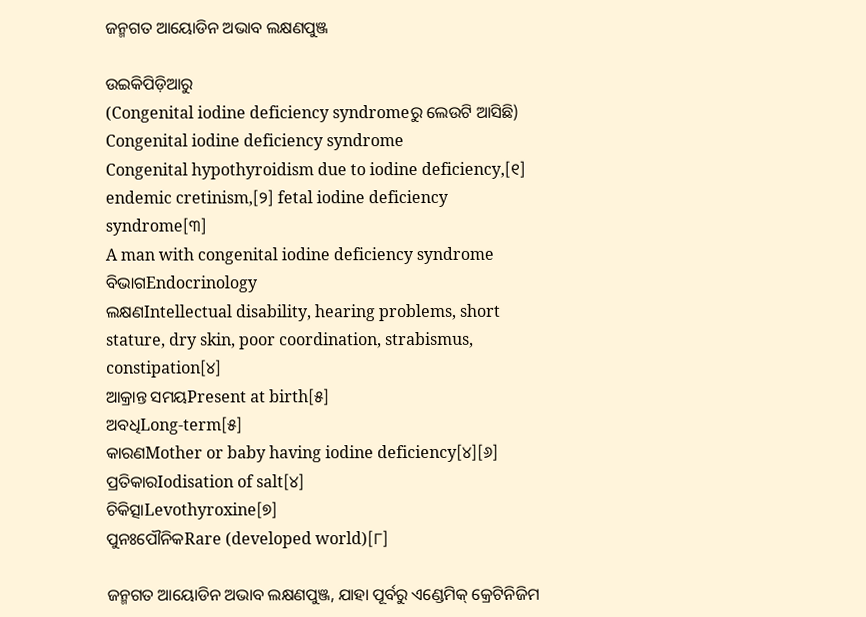ଜନ୍ମଗତ ଆୟୋଡିନ ଅଭାବ ଲକ୍ଷଣପୁଞ୍ଜ

ଉଇକିପିଡ଼ିଆ‌ରୁ
(Congenital iodine deficiency syndromeରୁ ଲେଉଟି ଆସିଛି)
Congenital iodine deficiency syndrome
Congenital hypothyroidism due to iodine deficiency,[୧] endemic cretinism,[୨] fetal iodine deficiency syndrome[୩]
A man with congenital iodine deficiency syndrome
ବିଭାଗEndocrinology
ଲକ୍ଷଣIntellectual disability, hearing problems, short stature, dry skin, poor coordination, strabismus, constipation[୪]
ଆକ୍ରାନ୍ତ ସମୟPresent at birth[୫]
ଅବଧିLong-term[୫]
କାରଣMother or baby having iodine deficiency[୪][୬]
ପ୍ରତିକାରIodisation of salt[୪]
ଚିକିତ୍ସାLevothyroxine[୭]
ପୁନଃପୌନିକRare (developed world)[୮]

ଜନ୍ମଗତ ଆୟୋଡିନ ଅଭାବ ଲକ୍ଷଣପୁଞ୍ଜ, ଯାହା ପୂର୍ବରୁ ଏଣ୍ଡେମିକ୍ କ୍ରେଟିନିଜିମ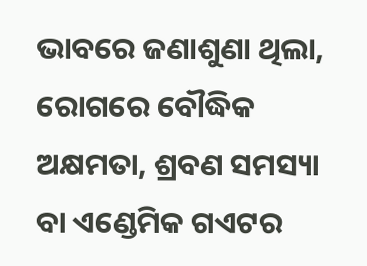ଭାବରେ ଜଣାଶୁଣା ଥିଲା, ରୋଗରେ ବୌଦ୍ଧିକ ଅକ୍ଷମତା, ଶ୍ରବଣ ସମସ୍ୟା ବା ଏଣ୍ଡେମିକ ଗଏଟର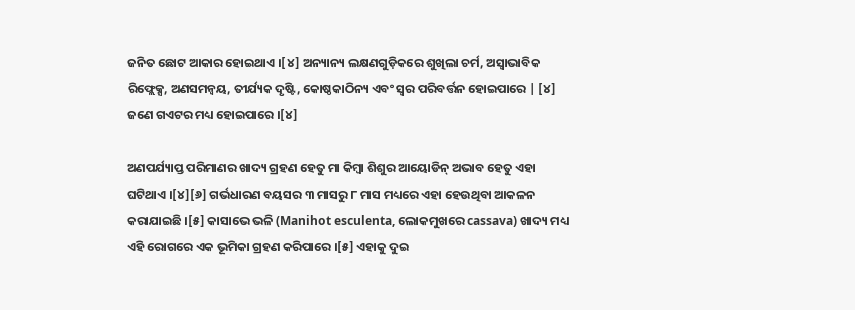ଜନିତ ଛୋଟ ଆକାର ହୋଇଥାଏ ।[୪] ଅନ୍ୟାନ୍ୟ ଲକ୍ଷଣଗୁଡ଼ିକରେ ଶୁଖିଲା ଚର୍ମ, ଅସ୍ୱାଭାବିକ ରିଫ୍ଲେକ୍ସ, ଅଣସମନ୍ୱୟ, ତୀର୍ଯ୍ୟକ ଦୃଷ୍ଟି, କୋଷ୍ଠକାଠିନ୍ୟ ଏବଂ ସ୍ୱର ପରିବର୍ତ୍ତନ ହୋଇପାରେ | [୪] ଜଣେ ଗଏଟର ମଧ୍ୟ ହୋଇପାରେ ।[୪]

ଅଣପର୍ଯ୍ୟାପ୍ତ ପରିମାଣର ଖାଦ୍ୟ ଗ୍ରହଣ ହେତୁ ମା କିମ୍ବା ଶିଶୁର ଆୟୋଡିନ୍ ଅଭାବ ହେତୁ ଏହା ଘଟିଥାଏ ।[୪][୬] ଗର୍ଭଧାରଣ ବୟସର ୩ ମାସରୁ ୮ ମାସ ମଧ୍ୟରେ ଏହା ହେଉଥିବା ଆକଳନ କରାଯାଇଛି ।[୫] କାସାଭେ ଭଳି (Manihot esculenta, ଲୋକମୁଖରେ cassava) ଖାଦ୍ୟ ମଧ୍ୟ ଏହି ରୋଗରେ ଏକ ଭୂମିକା ଗ୍ରହଣ କରିପାରେ ।[୫] ଏହାକୁ ଦୁଇ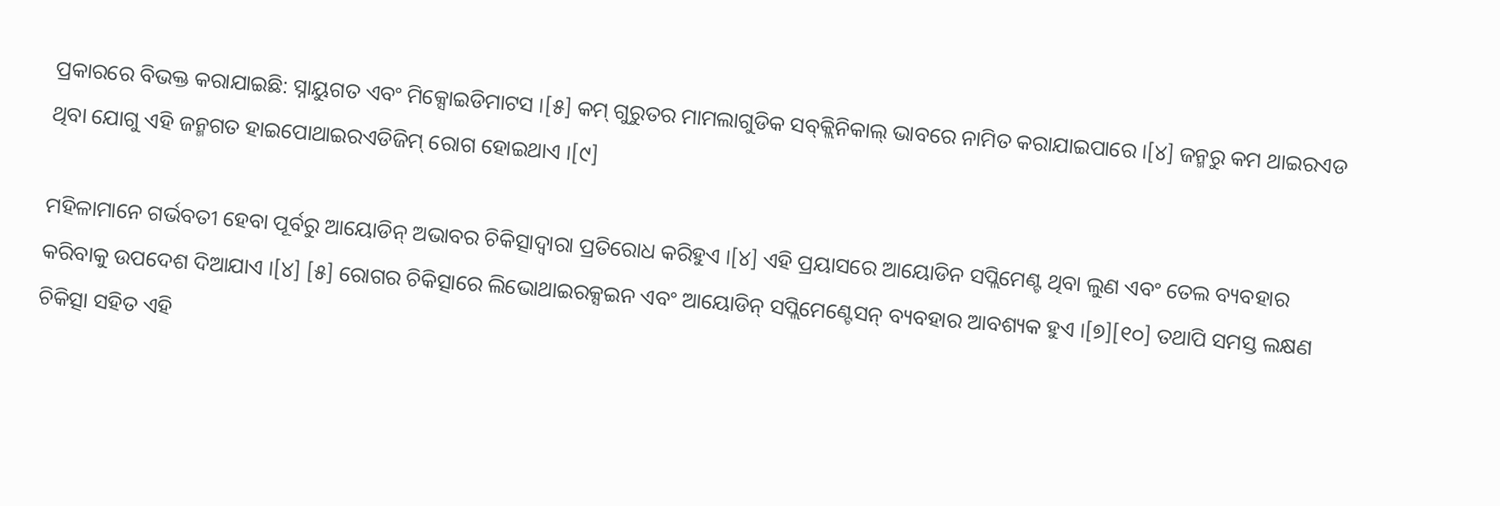ପ୍ରକାରରେ ବିଭକ୍ତ କରାଯାଇଛି: ସ୍ନାୟୁଗତ ଏବଂ ମିକ୍ସୋଇଡିମାଟସ ।[୫] କମ୍ ଗୁରୁତର ମାମଲାଗୁଡିକ ସବ୍‌କ୍ଲିନିକାଲ୍ ଭାବରେ ନାମିତ କରାଯାଇପାରେ ।[୪] ଜନ୍ମରୁ କମ ଥାଇରଏଡ ଥିବା ଯୋଗୁ ଏହି ଜନ୍ମଗତ ହାଇପୋଥାଇରଏଡିଜିମ୍ ରୋଗ ହୋଇଥାଏ ।[୯]

ମହିଳାମାନେ ଗର୍ଭବତୀ ହେବା ପୂର୍ବରୁ ଆୟୋଡିନ୍ ଅଭାବର ଚିକିତ୍ସାଦ୍ୱାରା ପ୍ରତିରୋଧ କରିହୁଏ ।[୪] ଏହି ପ୍ରୟାସରେ ଆୟୋଡିନ ସପ୍ଲିମେଣ୍ଟ ଥିବା ଲୁଣ ଏବଂ ତେଲ ବ୍ୟବ‌ହାର କରିବାକୁ ଉପଦେଶ ଦିଆଯାଏ ।[୪] [୫] ରୋଗର ଚିକିତ୍ସାରେ ଲିଭୋଥାଇରକ୍ସଇନ ଏବଂ ଆୟୋଡିନ୍ ସପ୍ଲିମେଣ୍ଟେସନ୍ ବ୍ୟବହାର ଆବଶ୍ୟକ ହୁଏ ।[୭][୧୦] ତଥାପି ସମସ୍ତ ଲକ୍ଷଣ ଚିକିତ୍ସା ସହିତ ଏହି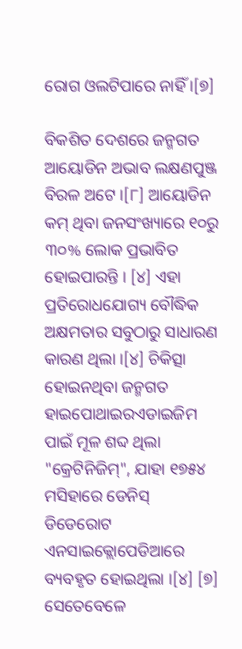ରୋଗ ଓଲଟିପାରେ ନାହିଁ ।[୭]

ବିକଶିତ ଦେଶରେ ଜନ୍ମଗତ ଆୟୋଡିନ ଅଭାବ ଲକ୍ଷଣପୁଞ୍ଜ ବିରଳ ଅଟେ ।[୮] ଆୟୋଡିନ କମ୍ ଥିବା ଜନସଂଖ୍ୟାରେ ୧୦ରୁ ୩୦% ଲୋକ ପ୍ରଭାବିତ ହୋଇପାରନ୍ତି । [୪] ଏହା ପ୍ରତିରୋଧଯୋଗ୍ୟ ବୌଦ୍ଧିକ ଅକ୍ଷମତାର ସବୁଠାରୁ ସାଧାରଣ କାରଣ ଥିଲା ।[୪] ଚିକିତ୍ସା ହୋଇନଥିବା ଜନ୍ମଗତ ହାଇପୋଥାଇରଏଡାଇଜିମ ପାଇଁ ମୂଳ ଶବ୍ଦ ଥିଲା "କ୍ରେଟିନିଜିମ୍", ଯାହା ୧୭୫୪ ମସିହାରେ ଡେନିସ୍ ଡିଡେରୋଟ ଏନସାଇକ୍ଲୋପେଡିଆରେ ବ୍ୟବହୃତ ହୋଇଥିଲା ।[୪] [୭] ସେତେବେଳେ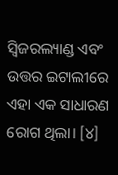ସ୍ୱିଜରଲ୍ୟାଣ୍ଡ ଏବଂ ଉତ୍ତର ଇଟାଲୀରେ ଏହା ଏକ ସାଧାରଣ ରୋଗ ଥିଲା। [୪]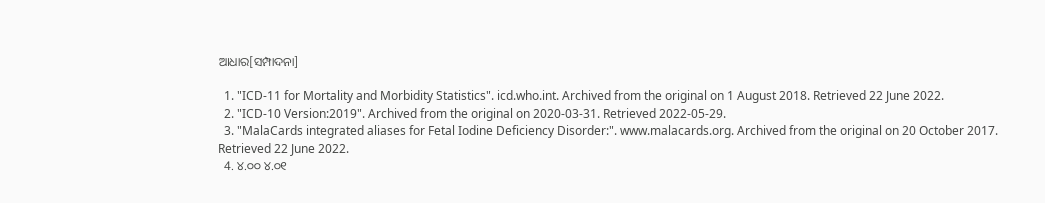ଆଧାର[ସମ୍ପାଦନା]

  1. "ICD-11 for Mortality and Morbidity Statistics". icd.who.int. Archived from the original on 1 August 2018. Retrieved 22 June 2022.
  2. "ICD-10 Version:2019". Archived from the original on 2020-03-31. Retrieved 2022-05-29.
  3. "MalaCards integrated aliases for Fetal Iodine Deficiency Disorder:". www.malacards.org. Archived from the original on 20 October 2017. Retrieved 22 June 2022.
  4. ୪.୦୦ ୪.୦୧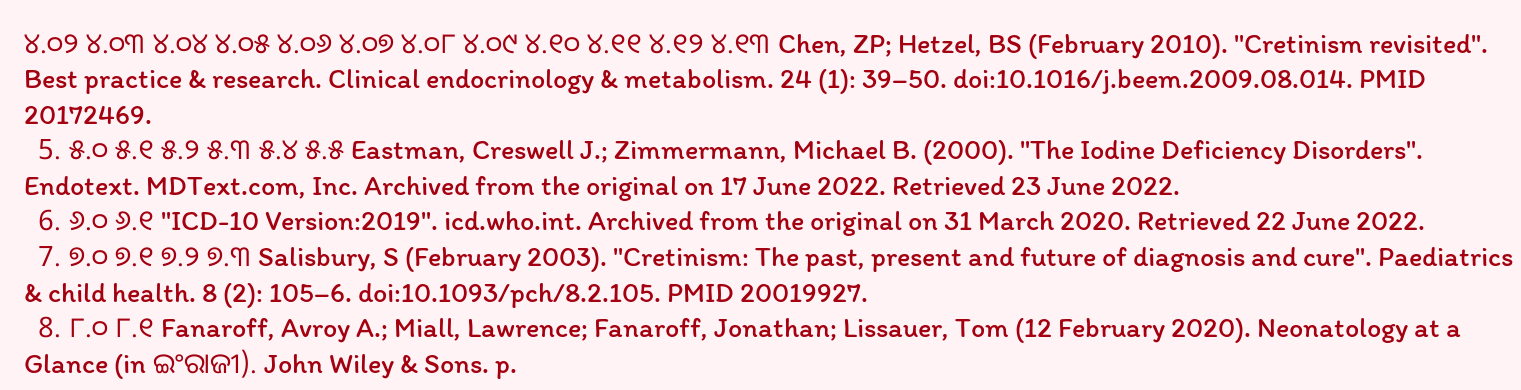୪.୦୨ ୪.୦୩ ୪.୦୪ ୪.୦୫ ୪.୦୬ ୪.୦୭ ୪.୦୮ ୪.୦୯ ୪.୧୦ ୪.୧୧ ୪.୧୨ ୪.୧୩ Chen, ZP; Hetzel, BS (February 2010). "Cretinism revisited". Best practice & research. Clinical endocrinology & metabolism. 24 (1): 39–50. doi:10.1016/j.beem.2009.08.014. PMID 20172469.
  5. ୫.୦ ୫.୧ ୫.୨ ୫.୩ ୫.୪ ୫.୫ Eastman, Creswell J.; Zimmermann, Michael B. (2000). "The Iodine Deficiency Disorders". Endotext. MDText.com, Inc. Archived from the original on 17 June 2022. Retrieved 23 June 2022.
  6. ୬.୦ ୬.୧ "ICD-10 Version:2019". icd.who.int. Archived from the original on 31 March 2020. Retrieved 22 June 2022.
  7. ୭.୦ ୭.୧ ୭.୨ ୭.୩ Salisbury, S (February 2003). "Cretinism: The past, present and future of diagnosis and cure". Paediatrics & child health. 8 (2): 105–6. doi:10.1093/pch/8.2.105. PMID 20019927.
  8. ୮.୦ ୮.୧ Fanaroff, Avroy A.; Miall, Lawrence; Fanaroff, Jonathan; Lissauer, Tom (12 February 2020). Neonatology at a Glance (in ଇଂରାଜୀ). John Wiley & Sons. p.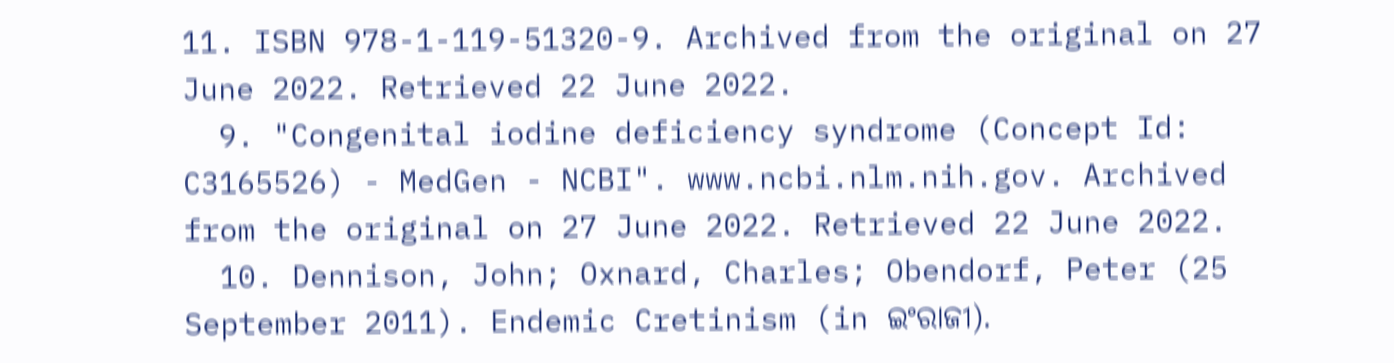11. ISBN 978-1-119-51320-9. Archived from the original on 27 June 2022. Retrieved 22 June 2022.
  9. "Congenital iodine deficiency syndrome (Concept Id: C3165526) - MedGen - NCBI". www.ncbi.nlm.nih.gov. Archived from the original on 27 June 2022. Retrieved 22 June 2022.
  10. Dennison, John; Oxnard, Charles; Obendorf, Peter (25 September 2011). Endemic Cretinism (in ଇଂରାଜୀ).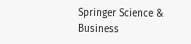Springer Science & Business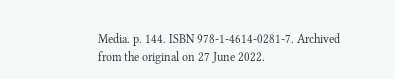Media. p. 144. ISBN 978-1-4614-0281-7. Archived from the original on 27 June 2022.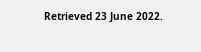Retrieved 23 June 2022.